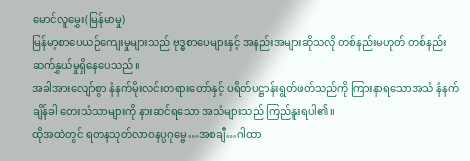မောင်လူမွှေး(မြန်မာမှု)
မြန်မာ့စာပေယဉ်ကျေးမှုများသည် ဗုဒ္ဓစာပေများနှင့် အနည်းအများဆိုသလို တစ်နည်းမဟုတ် တစ်နည်း ဆက်နွှယ်မှုရှိနေပေသည်။
အခါအားလျော်စွာ နံနက်မိုးလင်းတရားတော်နှင့် ပရိတ်ပဋ္ဌာန်းရွတ်ဖတ်သည်ကို ကြားနာရသောအသံ နံနက်ချိန်ခါ တေးသံသာများကို နားဆင်ရသော အသံများသည် ကြည်နူးရပါ၏။
ထိုအထဲတွင် ရတနသုတ်လာဝနပ္ပဂုမ္ဗေ…အစချီ…ဂါထာ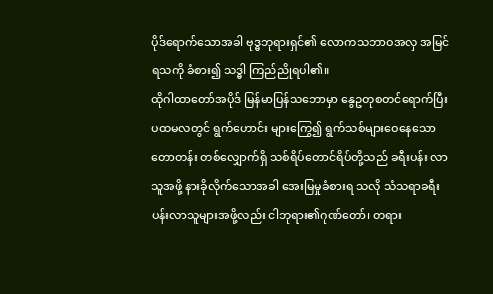ပိုဒ်ရောက်သောအခါ ဗုဒ္ဓဘုရားရှင်၏ လောကသဘာဝအလှ အမြင်ရသကို ခံစား၍ သဒ္ဓါ ကြည်ညိုရပါ၏။
ထိုဂါထာတော်အပိုဒ် မြန်မာပြန်သဘောမှာ နွေဥတုစတင်ရောက်ပြီး ပထမလတွင် ရွက်ဟောင်း များကြွေ၍ ရွက်သစ်များဝေနေသော တောတန်း တစ်လျှောက်ရှိ သစ်ရိပ်တောင်ရိပ်တို့သည် ခရီးပန်း လာသူအဖို့ နားခိုလိုက်သောအခါ အေးမြမှုခံစားရ သလို သံသရာခရီးပန်းလာသူများအဖို့လည်း ငါဘုရား၏ဂုဏ်တော်၊ တရား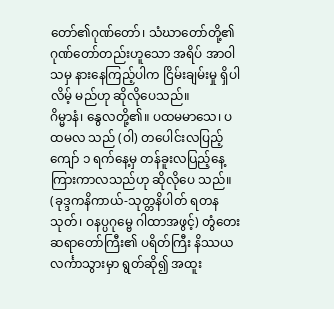တော်၏ဂုဏ်တော်၊ သံဃာတော်တို့၏ ဂုဏ်တော်တည်းဟူသော အရိပ် အာဝါသမှ နားနေကြည့်ပါက ငြိမ်းချမ်းမှု ရှိပါလိမ့် မည်ဟု ဆိုလိုပေသည်။
ဂိမ္မာနံ၊ နွေလတို့၏။ ပထမမာသေ၊ ပထမလ သည် (ဝါ) တပေါင်းလပြည့်ကျော် ၁ ရက်နေ့မှ တန်ခူးလပြည့်နေ့ ကြားကာလသည်ဟု ဆိုလိုပေ သည်။ (ခုဒ္ဒကနိကာယ်-သုတ္တနိပါတ် ရတနသုတ်၊ ဝနပ္ပဂုမ္ဗေ ဂါထာအဖွင့်) တွံတေးဆရာတော်ကြီး၏ ပရိတ်ကြီး နိဿယလင်္ကာသွားမှာ ရွတ်ဆို၍ အထူး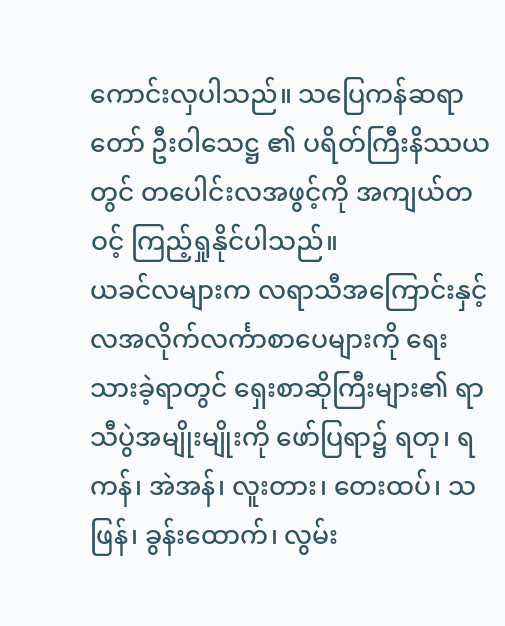ကောင်းလှပါသည်။ သပြေကန်ဆရာတော် ဦးဝါသေဋ္ဌ ၏ ပရိတ်ကြီးနိဿယတွင် တပေါင်းလအဖွင့်ကို အကျယ်တဝင့် ကြည့်ရှုနိုင်ပါသည်။
ယခင်လများက လရာသီအကြောင်းနှင့် လအလိုက်လင်္ကာစာပေများကို ရေးသားခဲ့ရာတွင် ရှေးစာဆိုကြီးများ၏ ရာသီပွဲအမျိုးမျိုးကို ဖော်ပြရာ၌ ရတု၊ ရကန်၊ အဲအန်၊ လူးတား၊ တေးထပ်၊ သဖြန်၊ ခွန်းထောက်၊ လွမ်း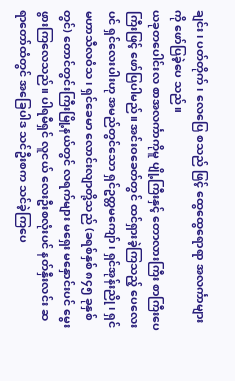ချင်း၊ ပတ်တိုက်၊ လေပြေ စသည် ဖြင့် ထွေထွေရောရာ အလင်္ကာများကို ဖော်ပြခဲ့ပေ သည်။
ယခုတပေါင်းလ စာအလင်္ကာကိုမူ ပျို့ကြီးနှင့် တောလားကြီး စာကြီးပေကြီးဖြင့် ဖော်ပြပါမည်။ အင်းဝခေတ်တွင် ထင်ရှားခဲ့ကြသည့် ပေလေးပင် ရှင်လေးပါးဟု အမည်တွင်သော ရှင်ဥတ္တမကျော်၊ ရှင်အုန်းညို၊ ရှင်မဟာသီလဝံသ၊ ရှင်ခေမာ လောင်းလျာတို့သည် (ခရစ်နှစ် ၈၄၅ ခုနှစ်တွင်) တောင်တွင်းကြီးမြို့နယ်တွင် လရက်များ မရှေး မနှောင်းပင် မွေးဖွားကြလေသည်။ ပါရမီရှင် လူငယ် လေးဦးစလုံးပင် နတ်နှီးလင်း ဆရာတော်ထံတွင် အခြေပါဒ သင်ဦးစက သင်ခဲ့ကြပေ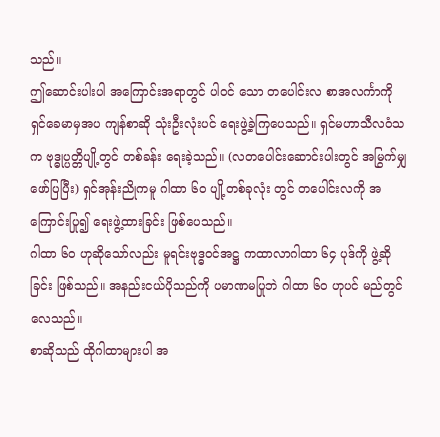သည်။
ဤဆောင်းပါးပါ အကြောင်းအရာတွင် ပါဝင် သော တပေါင်းလ စာအလင်္ကာကို ရှင်ခေမာမှအပ ကျန်စာဆို သုံးဦးလုံးပင် ရေးဖွဲ့ခဲ့ကြပေသည်။ ရှင်မဟာသီလဝံသက ဗုဒ္ဓုပ္ပတ္တိပျို့တွင် တစ်ခန်း ရေးခဲ့သည်။ (လတပေါင်းဆောင်းပါးတွင် အမြွက်မျှ ဖော်ပြပြီး) ရှင်အုန်းညိုကမူ ဂါထာ ၆၀ ပျို့တစ်ခုလုံး တွင် တပေါင်းလကို အကြောင်းပြု၍ ရေးဖွဲ့ထားခြင်း ဖြစ်ပေသည်။
ဂါထာ ၆၀ ဟုဆိုသော်လည်း မူရင်းဗုဒ္ဓဝင်အဋ္ဌ ကထာလာဂါထာ ၆၄ ပုဒ်ကို ဖွဲ့ဆိုခြင်း ဖြစ်သည်။ အနည်းငယ်ပိုသည်ကို ပမာဏမပြုဘဲ ဂါထာ ၆၀ ဟုပင် မည်တွင်လေသည်။
စာဆိုသည် ထိုဂါထာများပါ အ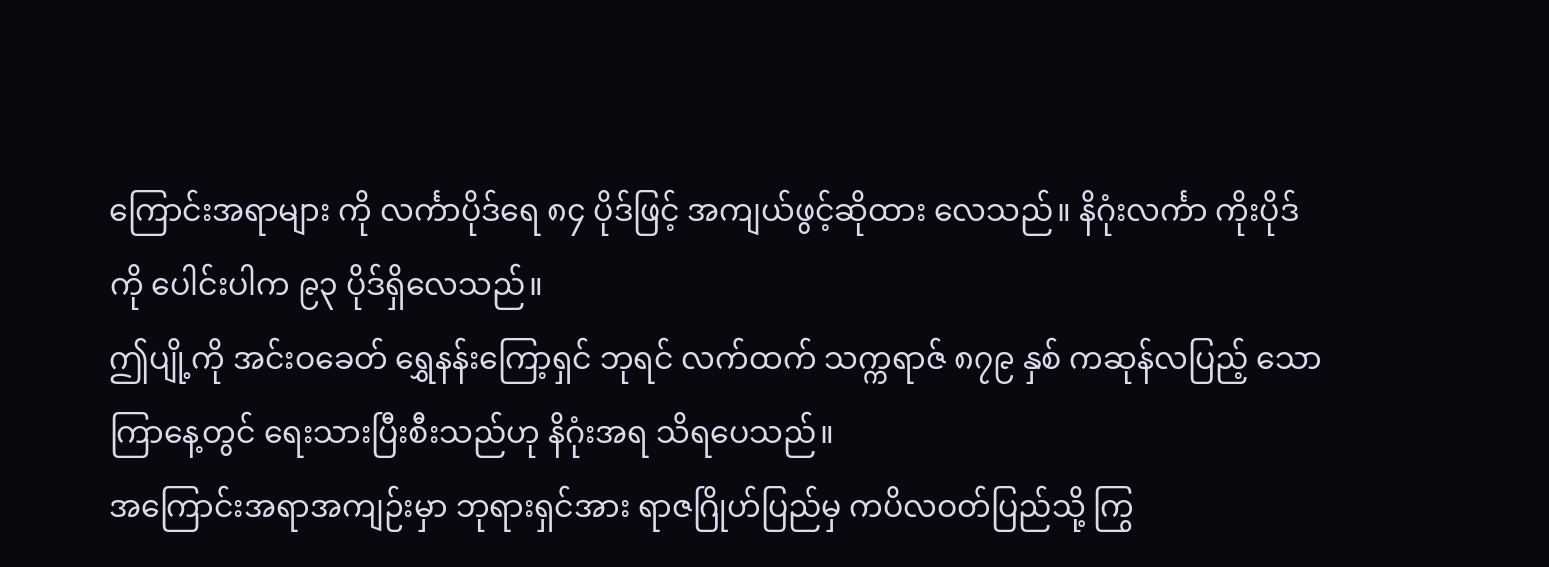ကြောင်းအရာများ ကို လင်္ကာပိုဒ်ရေ ၈၄ ပိုဒ်ဖြင့် အကျယ်ဖွင့်ဆိုထား လေသည်။ နိဂုံးလင်္ကာ ကိုးပိုဒ်ကို ပေါင်းပါက ၉၃ ပိုဒ်ရှိလေသည်။
ဤပျို့ကို အင်းဝခေတ် ရွှေနန်းကြော့ရှင် ဘုရင် လက်ထက် သက္ကရာဇ် ၈၇၉ နှစ် ကဆုန်လပြည့် သောကြာနေ့တွင် ရေးသားပြီးစီးသည်ဟု နိဂုံးအရ သိရပေသည်။
အကြောင်းအရာအကျဉ်းမှာ ဘုရားရှင်အား ရာဇဂြိုဟ်ပြည်မှ ကပိလဝတ်ပြည်သို့ ကြွ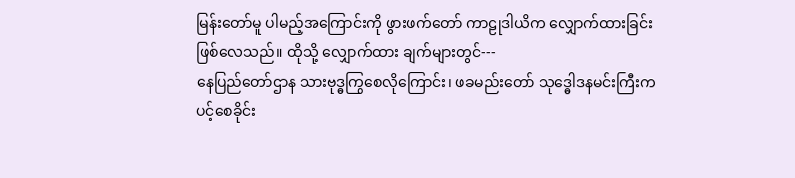မြန်းတော်မူ ပါမည့်အကြောင်းကို ဖွားဖက်တော် ကာဠုဒါယိက လျှောက်ထားခြင်း ဖြစ်လေသည်။ ထိုသို့ လျှောက်ထား ချက်များတွင်---
နေပြည်တော်ဌာန သားဗုဒ္ဓကြွစေလိုကြောင်း၊ ဖခမည်းတော် သုဒ္ဓေါဒနမင်းကြီးက ပင့်စေခိုင်း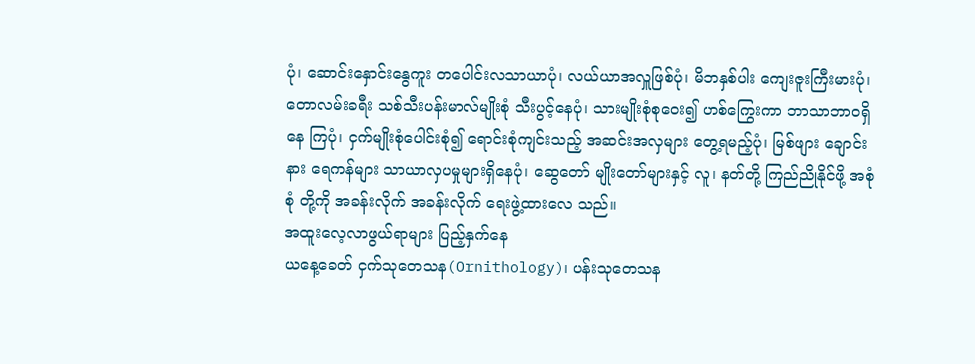ပုံ၊ ဆောင်းနှောင်းနွေကူး တပေါင်းလသာယာပုံ၊ လယ်ယာအလှူဖြစ်ပုံ၊ မိဘနှစ်ပါး ကျေးဇူးကြီးမားပုံ၊ တောလမ်းခရီး သစ်သီးပန်းမာလ်မျိုးစုံ သီးပွင့်နေပုံ၊ သားမျိုးစုံစုဝေး၍ ဟစ်ကြွေးကာ ဘာသာဘာဝရှိနေ ကြပုံ၊ ငှက်မျိုးစုံပေါင်းစုံ၍ ရောင်းစုံကျင်းသည့် အဆင်းအလှများ တွေ့ရမည့်ပုံ၊ မြစ်ဖျား ချောင်းနား ရေကန်များ သာယာလှပမှုများရှိနေပုံ၊ ဆွေတော် မျိုးတော်များနှင့် လူ၊ နတ်တို့ ကြည်ညိုနိုင်ဖို့ အစုံစုံ တို့ကို အခန်းလိုက် အခန်းလိုက် ရေးဖွဲ့ထားလေ သည်။
အထူးလေ့လာဖွယ်ရာများ ပြည့်နှက်နေ
ယနေ့ခေတ် ငှက်သုတေသန(Ornithology)၊ ပန်းသုတေသန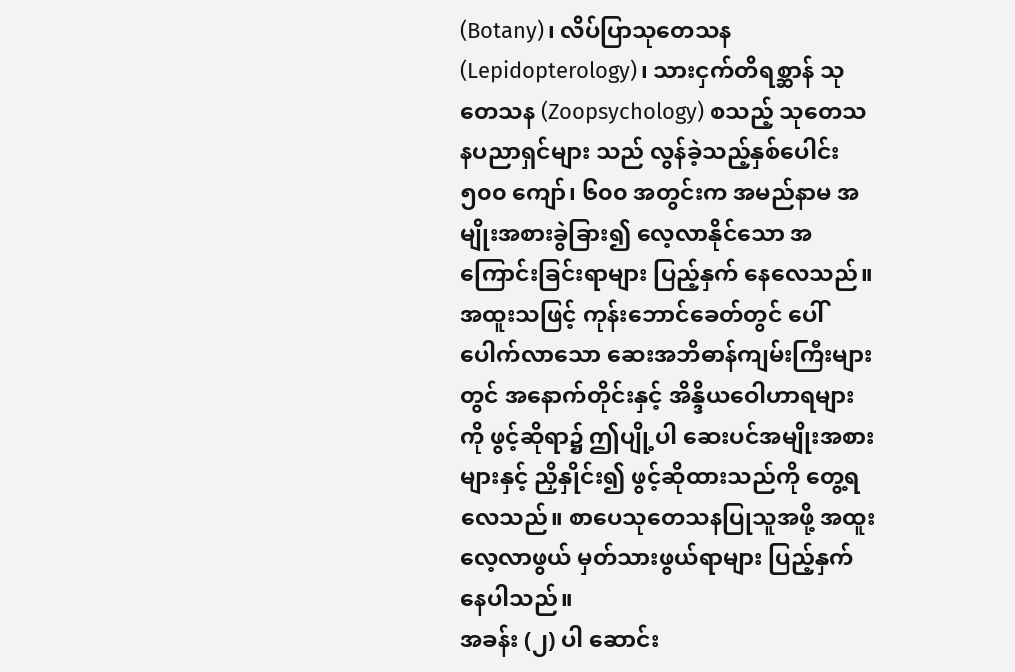(Botany)၊ လိပ်ပြာသုတေသန (Lepidopterology)၊ သားငှက်တိရစ္ဆာန် သုတေသန (Zoopsychology) စသည့် သုတေသနပညာရှင်များ သည် လွန်ခဲ့သည့်နှစ်ပေါင်း ၅၀၀ ကျော်၊ ၆၀၀ အတွင်းက အမည်နာမ အမျိုးအစားခွဲခြား၍ လေ့လာနိုင်သော အကြောင်းခြင်းရာများ ပြည့်နှက် နေလေသည်။ အထူးသဖြင့် ကုန်းဘောင်ခေတ်တွင် ပေါ်ပေါက်လာသော ဆေးအဘိဓာန်ကျမ်းကြီးများ တွင် အနောက်တိုင်းနှင့် အိန္ဒိယဝေါဟာရများကို ဖွင့်ဆိုရာ၌ ဤပျို့ပါ ဆေးပင်အမျိုးအစားများနှင့် ညှိနှိုင်း၍ ဖွင့်ဆိုထားသည်ကို တွေ့ရလေသည်။ စာပေသုတေသနပြုသူအဖို့ အထူးလေ့လာဖွယ် မှတ်သားဖွယ်ရာများ ပြည့်နှက်နေပါသည်။
အခန်း (၂) ပါ ဆောင်း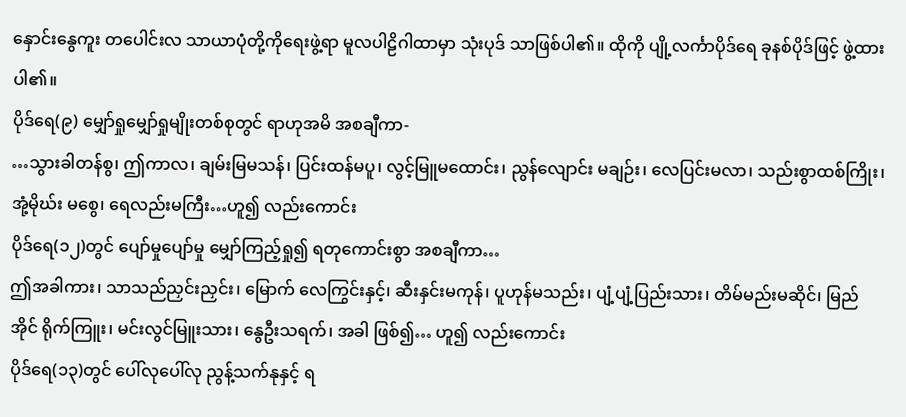နှောင်းနွေကူး တပေါင်းလ သာယာပုံတို့ကိုရေးဖွဲ့ရာ မူလပါဠိဂါထာမှာ သုံးပုဒ် သာဖြစ်ပါ၏။ ထိုကို ပျို့လင်္ကာပိုဒ်ရေ ခုနစ်ပိုဒ်ဖြင့် ဖွဲ့ထားပါ၏။
ပိုဒ်ရေ(၉) မျှော်ရှုမျှော်ရှုမျိုးတစ်စုတွင် ရာဟုအမိ အစချီကာ-
…သွားခါတန်စွ၊ ဤကာလ၊ ချမ်းမြမသန်၊ ပြင်းထန်မပူ၊ လွင့်မြူမထောင်း၊ ညွန်လျောင်း မချဉ်း၊ လေပြင်းမလာ၊ သည်းစွာထစ်ကြိုး၊ အုံ့မိုဃ်း မစွေ၊ ရေလည်းမကြီး…ဟူ၍ လည်းကောင်း
ပိုဒ်ရေ(၁၂)တွင် ပျော်မှုပျော်မှု မျှော်ကြည့်ရှု၍ ရတုကောင်းစွာ အစချီကာ…
ဤအခါကား၊ သာသည်ညှင်းညှင်း၊ မြောက် လေကြွင်းနှင့်၊ ဆီးနှင်းမကုန်၊ ပူဟုန်မသည်း၊ ပျံ့ပျံ့ပြည်းသား၊ တိမ်မည်းမဆိုင်၊ မြည်အိုင် ရိုက်ကြူး၊ မင်းလွင်မြူးသား၊ နွေဦးသရက်၊ အခါ ဖြစ်၍… ဟူ၍ လည်းကောင်း
ပိုဒ်ရေ(၁၃)တွင် ပေါ်လုပေါ်လု ညွန့်သက်နုနှင့် ရ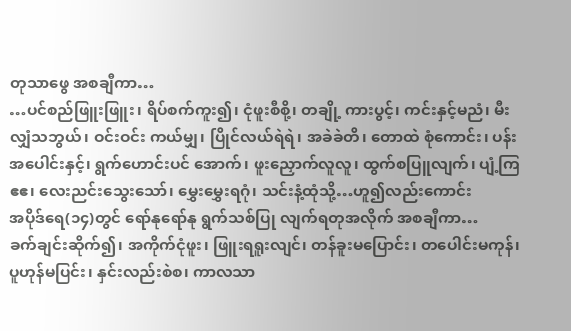တုသာဖွေ အစချီကာ…
…ပင်စည်ဖြူးဖြူး၊ ရိပ်စက်ကူး၍၊ ငုံဖူးစီစို့၊ တချို့ ကားပွင့်၊ ကင်းနှင့်မညံ၊ မီးလျှံသဘွယ်၊ ဝင်းဝင်း ကယ်မျှ၊ ပြိုင်လယ်ရဲရဲ၊ အခဲခဲတိ၊ တောထဲ စုံကောင်း၊ ပန်းအပေါင်းနှင့်၊ ရွက်ဟောင်းပင် အောက်၊ ဖူးညှောက်လူလူ၊ ထွက်စပြူလျက်၊ ပျံ့ကြဧဧ၊ လေးညင်းသွေးသော်၊ မွှေးမွှေးရဂုံ၊ သင်းနံ့ထုံသို့…ဟူ၍လည်းကောင်း
အပိုဒ်ရေ(၁၄)တွင် ရော်နုရော်နု ရွက်သစ်ပြု လျက်ရတုအလိုက် အစချီကာ…
ခက်ချင်းဆိုက်၍၊ အကိုက်ငုံဖူး၊ ဖြူးရရူးလျင်၊ တန်ခူးမပြောင်း၊ တပေါင်းမကုန်၊ ပူဟုန်မပြင်း၊ နှင်းလည်းစဲစ၊ ကာလသာ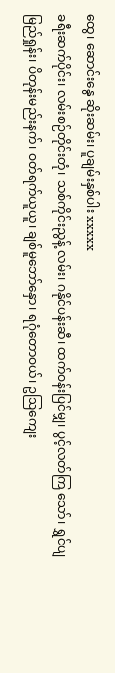ထွေ၊ ဆောင်းနွေ ဆိုးဆမ်း၊ ပူချမ်းနှစ်ပါး xxxxx
ခရီးဆက်ပိုင်း၊ လမ်းစဉ်တိုင်းတုံ၊ သစ်ကိုင်းညွန့် လမ်း၊ ဂနိုင်ပန်းဆီ၊ ထက်ဝန်းပြင်မျှ၊ ပွင့်လတ်ကြ သော်၊ ရွှင်ပျမြည်ရှုန်း၊ ပိတုန်းမည်းနက်၊ ဝတ်ရက်ယူယူ၊ ချစ်မူဘော်နှော၊ ရဂုံတောဝယ်၊ ဥဩကျေး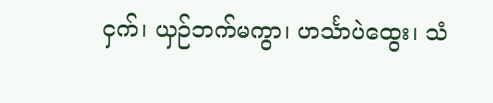ငှက်၊ ယှဉ်ဘက်မကွာ၊ ဟင်္သာပဲထွေး၊ သံ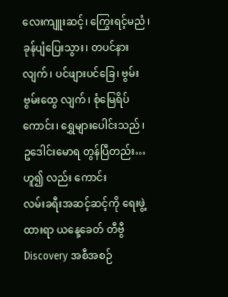လေးကျူးဆင့်၊ ကြွေးရင့်မညံ၊ ခုန်ပျံပြေးသွား၊ တပင်နားလျက်၊ ပင်ဖျားပင်ခြေ၊ ဗွမ်းဗွမ်းထွေ လျက်၊ စုံမြေရိပ်ကောင်း၊ ရွှေများပေါင်းသည်၊ ဥဒေါင်းမောရ တွန်ပြီတည်း…ဟူ၍ လည်း ကောင်း
လမ်းခရီးအဆင့်ဆင့်ကို ရေးဖွဲ့ထားရာ ယနေ့ခေတ် တီဗွီ Discovery အစီအစဉ်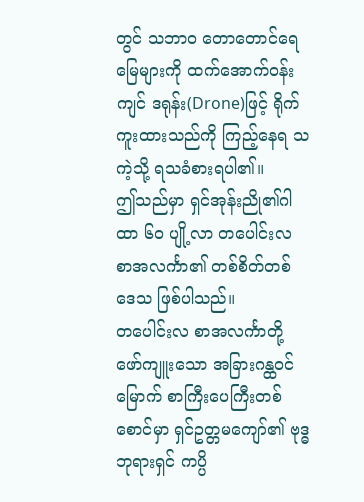တွင် သဘာဝ တောတောင်ရေမြေများကို ထက်အောက်ဝန်းကျင် ဒရုန်း(Drone)ဖြင့် ရိုက်ကူးထားသည်ကို ကြည့်နေရ သကဲ့သို့ ရသခံစားရပါ၏။
ဤသည်မှာ ရှင်အုန်းညို၏ဂါထာ ၆၀ ပျို့လာ တပေါင်းလ စာအလင်္ကာ၏ တစ်စိတ်တစ်ဒေသ ဖြစ်ပါသည်။
တပေါင်းလ စာအလင်္ကာတို့ ဖော်ကျူးသော အခြားဂန္ထဝင်မြောက် စာကြီးပေကြီးတစ်စောင်မှာ ရှင်ဥတ္တမကျော်၏ ဗုဒ္ဓဘုရားရှင် ကပ္ပိ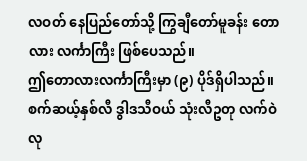လဝတ် နေပြည်တော်သို့ ကြွချီတော်မူခန်း တောလား လင်္ကာကြီး ဖြစ်ပေသည်။
ဤတောလားလင်္ကာကြီးမှာ (၉) ပိုဒ်ရှိပါသည်။ စက်ဆယ့်နှစ်လီ ဒွါဒသီဝယ် သုံးလီဥတု လက်ဝဲလု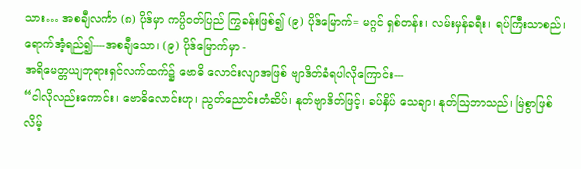သား… အစချီလင်္ကာ (၈) ပိုဒ်မှာ ကပ္ပိဝတ်ပြည် ကြွခန်းဖြစ်၍ (၉) ပိုဒ်မြောက်= မဂ္ဂင် ရှစ်တန်း၊ လမ်းမှန်ခရီး၊ ရပ်ကြီးသာစည်၊ ရောက်အံ့ရည်၍----အစချီသော၊ (၉) ပိုဒ်မြောက်မှာ -
အရိမေတ္တယျဘုရားရှင်လက်ထက်၌ ဗောဓိ လောင်းလျာအဖြစ် ဗျာဒိတ်ခံရပါလိုကြောင်း---
“ငါလိုလည်းကောင်း၊ ဗောဓိလောင်းဟု၊ ညွတ်ညောင်းတံဆိပ်၊ နုတ်ဗျာဒိတ်ဖြင့်၊ ခပ်နှိပ် သေချာ၊ နုတ်ဩဘာသည်၊ မြဲစွာဖြစ်လိမ့်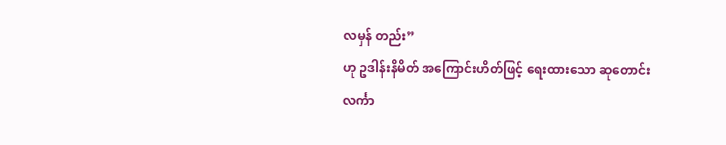လမှန် တည်း”
ဟု ဥဒါန်းနိမိတ် အကြောင်းဟိတ်ဖြင့် ရေးထားသော ဆုတောင်းလင်္ကာ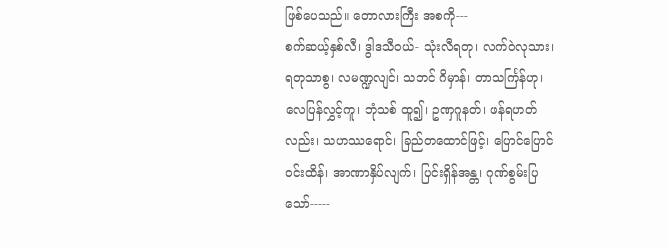ဖြစ်ပေသည်။ တောလားကြီး အစကို---
စက်ဆယ့်နှစ်လီ၊ ဒွါဒသီဝယ်- သုံးလီရတု၊ လက်ဝဲလုသား၊ ရတုသာစွ၊ လမဏ္ဍလျင်၊ သဘင် ဂိမှာန်၊ တာသင်္ကြန်ဟု၊ လေပြန်လွှင့်ကူ၊ ဘုံသစ် ထူ၍၊ ဥဏှဂူနတ်၊ ဖန်ရဟတ်လည်း၊ သဟဿရောင်၊ ခြည်တထောင်ဖြင့်၊ ပြောင်ပြောင် ဝင်းထိန်၊ အာဏာနှိပ်လျက်၊ ပြင်းရှိန်အန္တ၊ ဂုဏ်စွမ်းပြသော်-----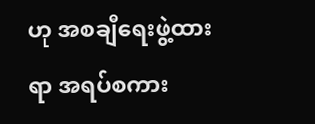ဟု အစချီရေးဖွဲ့ထားရာ အရပ်စကား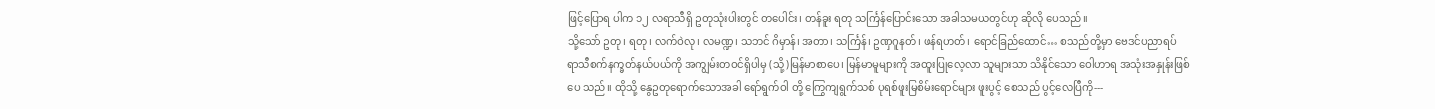ဖြင့်ပြောရ ပါက ၁၂ လရာသီရှိ ဥတုသုံးပါးတွင် တပေါင်း၊ တန်ခူး ရတု သင်္ကြန်ပြောင်းသော အခါသမယတွင်ဟု ဆိုလို ပေသည်။
သို့သော် ဥတု၊ ရတု၊ လက်ဝဲလု၊ လမဏ္ဍ၊ သဘင် ဂိမှာန်၊ အတာ၊ သင်္ကြန်၊ ဥဏှဂူနတ်၊ ဖန်ရဟတ်၊ ရောင်ခြည်ထောင်… စသည်တို့မှာ ဗေဒင်ပညာရပ် ရာသီစက်နက္ခတ်နယ်ပယ်ကို အကျွမ်းတဝင်ရှိပါမှ (သို့)မြန်မာစာပေ၊ မြန်မာမူများကို အထူးပြုလေ့လာ သူများသာ သိနိုင်သော ဝေါဟာရ အသုံးအနှုန်းဖြစ်ပေ သည်။ ထိုသို့ နွေဥတုရောက်သောအခါ ရော်ရွက်ဝါ တို့ ကြွေကျရွက်သစ် ပုရစ်ဖူးမြစိမ်းရောင်များ ဖူးပွင့် စေသည် ပွင့်လေပြီကို---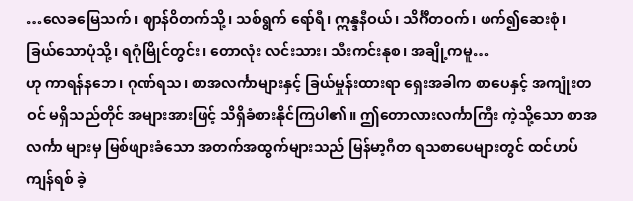…လေခမြေသက်၊ ဈာန်ဝိတက်သို့၊ သစ်ရွက် ရော်ရီ၊ ဣန္ဒနီဝယ်၊ သိင်္ဂီတဝက်၊ ဖက်၍ဆေးစုံ၊ ခြယ်သောပုံသို့၊ ရဂုံမြိုင်တွင်း၊ တောလုံး လင်းသား၊ သီးကင်းနုစ၊ အချို့ကမူ…
ဟု ကာရန်နဘေ၊ ဂုဏ်ရသ၊ စာအလင်္ကာများနှင့် ခြယ်မှုန်းထားရာ ရှေးအခါက စာပေနှင့် အကျုံးတဝင် မရှိသည်တိုင် အများအားဖြင့် သိရှိခံစားနိုင်ကြပါ၏။ ဤတောလားလင်္ကာကြီး ကဲ့သို့သော စာအလင်္ကာ များမှ မြစ်ဖျားခံသော အတက်အထွက်များသည် မြန်မာ့ဂီတ ရသစာပေများတွင် ထင်ဟပ်ကျန်ရစ် ခဲ့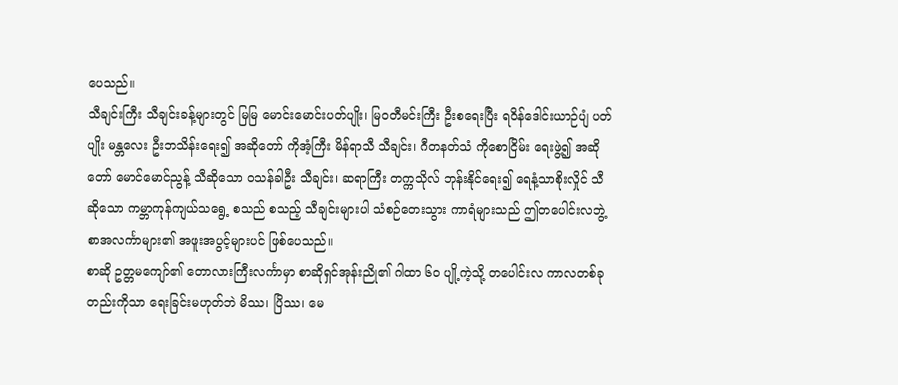ပေသည်။
သီချင်းကြီး သီချင်းခန့်များတွင် မြမြ မောင်းမောင်းပတ်ပျိုး၊ မြဝတီမင်းကြီး ဦးစရေးပြီး ရဝိန်ဒေါင်းယာဉ်ပျံ ပတ်ပျိုး မန္တလေး ဦးဘသိန်းရေး၍ အဆိုတော် ကိုအံ့ကြီး မိန်ရာသီ သီချင်း၊ ဂီတနတ်သံ ကိုစောငြိမ်း ရေးဖွဲ့၍ အဆိုတော် မောင်မောင်ညွန့် သီဆိုသော ဝသန်ခါဦး သီချင်း၊ ဆရာကြီး တက္ကသိုလ် ဘုန်းနိုင်ရေး၍ ရေနံ့သာစိုးလှိုင် သီဆိုသော ကမ္ဘာကုန်ကျယ်သရွေ့ စသည် စသည့် သီချင်းများပါ သံစဉ်တေးသွား ကာရံများသည် ဤတပေါင်းလဘွဲ့ စာအလင်္ကာများ၏ အဖူးအပွင့်များပင် ဖြစ်ပေသည်။
စာဆို ဥတ္တမကျော်၏ တောလားကြီးလင်္ကာမှာ စာဆိုရှင်အုန်းညို၏ ဂါထာ ၆၀ ပျို့ကဲ့သို့ တပေါင်းလ ကာလတစ်ခုတည်းကိုသာ ရေးခြင်းမဟုတ်ဘဲ မိဿ၊ ပြိဿ၊ မေ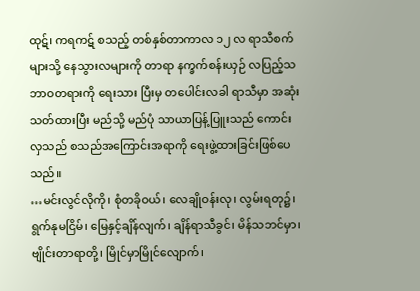ထုဋ်၊ ကရကဋ် စသည့် တစ်နှစ်တာကာလ ၁၂ လ ရာသီစက်များသို့ နေသွားလများကို တာရာ နက္ခက်စန်းယှဉ် လပြည့်သဘာဝတရားကို ရေးသား ပြီးမှ တပေါင်းလခါ ရာသီမှာ အဆုံးသတ်ထားပြီး မည်သို့ မည်ပုံ သာယာပြန့်ပြူးသည် ကောင်းလှသည် စသည်အကြောင်းအရာကို ရေးဖွဲ့ထားခြင်းဖြစ်ပေ သည်။
…မင်းလွင်လိုကို၊ စုံတခိုဝယ်၊ လေချိုဝန်းလု၊ လွမ်းရတု၌၊ ရွက်နုမငြိမ်၊ မြေနှင့်ချိန်လျက်၊ ချိန်ရာသီခွင်၊ မိန်သဘင်မှာ၊ ဗျိုင်းတာရာတို့၊ မြိုင်မှာမြိုင်လျောက်၊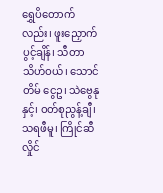ရွှေပိတောက်လည်း၊ ဖူးညှောက်ပွင့်ချိန်၊ သီတာသိဟ်ဝယ်၊ သောင်တိမ် ငွေဥ၊ သဲဗွေနုနှင့်၊ ဝတ်စုညွန့်ချီ၊ သရဖီမူ၊ ကြိုင်ဆီ လှိုင်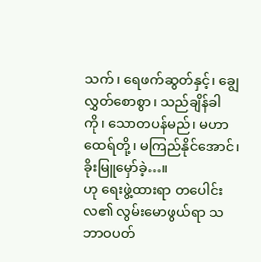သက်၊ ရေဖက်ဆွတ်နှင့်၊ ချွေလွှတ်စောစွာ၊ သည်ချိန်ခါကို၊ သောတပန်မည်၊ မဟာထေရ်တို့၊ မကြည်နိုင်အောင်၊ ခိုးမြူမှော်ခဲ့…။
ဟု ရေးဖွဲ့ထားရာ တပေါင်းလ၏ လွမ်းမောဖွယ်ရာ သဘာဝပတ်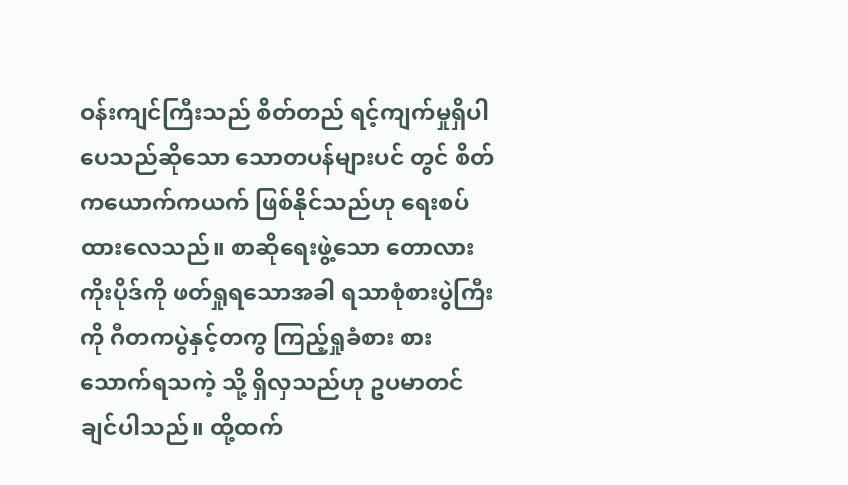ဝန်းကျင်ကြီးသည် စိတ်တည် ရင့်ကျက်မှုရှိပါပေသည်ဆိုသော သောတပန်များပင် တွင် စိတ်ကယောက်ကယက် ဖြစ်နိုင်သည်ဟု ရေးစပ်ထားလေသည်။ စာဆိုရေးဖွဲ့သော တောလား ကိုးပိုဒ်ကို ဖတ်ရှုရသောအခါ ရသာစုံစားပွဲကြီးကို ဂီတကပွဲနှင့်တကွ ကြည့်ရှုခံစား စားသောက်ရသကဲ့ သို့ ရှိလှသည်ဟု ဥပမာတင်ချင်ပါသည်။ ထို့ထက်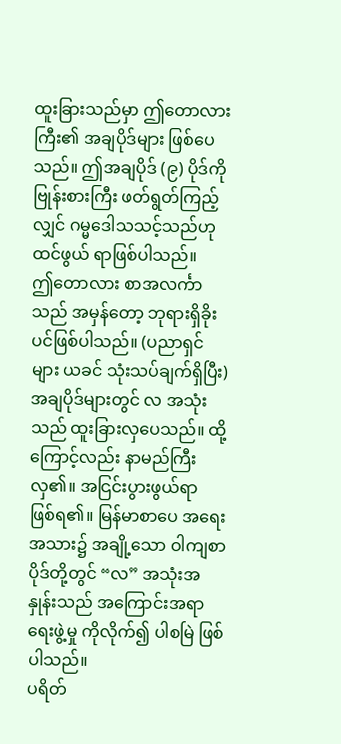ထူးခြားသည်မှာ ဤတောလားကြီး၏ အချပိုဒ်များ ဖြစ်ပေသည်။ ဤအချပိုဒ် (၉) ပိုဒ်ကို ဗြုန်းစားကြီး ဖတ်ရွတ်ကြည့်လျှင် ဂမ္မဒေါသသင့်သည်ဟု ထင်ဖွယ် ရာဖြစ်ပါသည်။
ဤတောလား စာအလင်္ကာသည် အမှန်တော့ ဘုရားရှိခိုးပင်ဖြစ်ပါသည်။ (ပညာရှင်များ ယခင် သုံးသပ်ချက်ရှိပြီး) အချပိုဒ်များတွင် လ အသုံးသည် ထူးခြားလှပေသည်။ ထို့ကြောင့်လည်း နာမည်ကြီး လှ၏။ အငြင်းပွားဖွယ်ရာ ဖြစ်ရ၏။ မြန်မာစာပေ အရေးအသား၌ အချို့သော ဝါကျစာပိုဒ်တို့တွင် “လ” အသုံးအနှုန်းသည် အကြောင်းအရာရေးဖွဲ့မှု ကိုလိုက်၍ ပါစမြဲ ဖြစ်ပါသည်။
ပရိတ်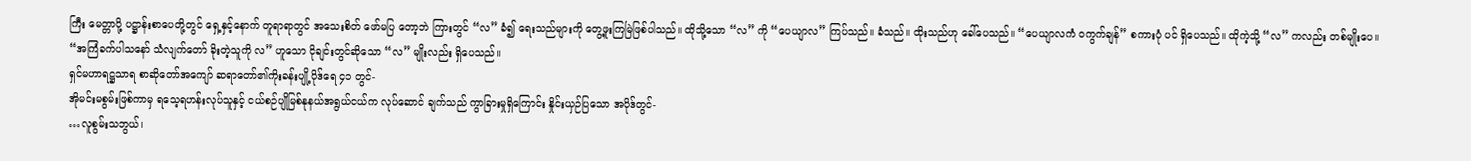ကြီး မေတ္တာပို့ ပဋ္ဌာန်းစာပေတို့တွင် ရှေ့နှင့်နောက် တူရာရာတွင် အသေးစိတ် ဖော်မပြ တော့ဘဲ ကြားတွင် “လ” ခံ၍ ရေးသည်များကို တွေ့ဖူးကြမြဲဖြစ်ပါသည်။ ထိုသို့သော “လ” ကို “ပေယျာလ” ကြပ်သည်။ ခံသည်။ ထိုးသည်ဟု ခေါ်ပေသည်။ “ပေယျာလကံ ဝကွက်ချန်” စကားပုံ ပင် ရှိပေသည်။ ထိုကဲ့သို့ “လ” ကလည်း တစ်မျိုးပေ။
“အကြံခက်ပါသနော် သံလျက်တော် ခိုးတဲ့သူကို လ” ဟူသော ငိုချင်းတွင်ဆိုသော “လ” မျိုးလည်း ရှိပေသည်။
ရှင်မဟာရဋ္ဌသာရ စာဆိုတော်အကျော် ဆရာတော်၏ကိုးခန်းပျို့ပိုဒ်ရေ ၄၁ တွင်-
အိုမင်းမစွမ်းဖြစ်ကာမှ ရသေ့ရဟန်းလုပ်သူနှင့် ငယ်စဉ်ပျိုမြစ်နုနယ်အရွယ်ငယ်က လုပ်ဆောင် ချက်သည် ကွာခြားမှုရှိကြောင်း နှိုင်းယှဉ်ပြသော အပိုဒ်တွင်-
…လူစွမ်းသဘွယ်၊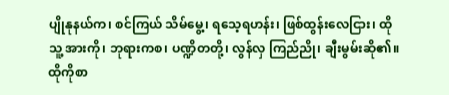ပျိုနုနယ်က၊ စင်ကြယ် သိမ်မွေ့၊ ရသေ့ရဟန်း၊ ဖြစ်ထွန်းလေငြား၊ ထိုသူ့ အားကို၊ ဘုရားကစ၊ ပဏ္ဍိတတို့၊ လွန်လှ ကြည်ညို၊ ချီးမွမ်းဆို၏။ ထိုကိုစာ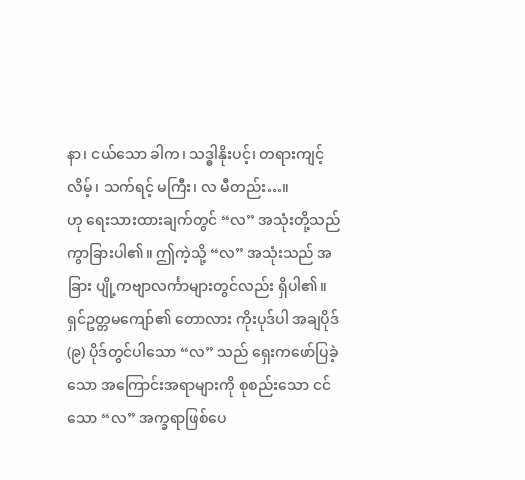နာ၊ ငယ်သော ခါက၊ သဒ္ဓါနိုးပင့်၊ တရားကျင့်လိမ့်၊ သက်ရင့် မကြီး၊ လ မီတည်း…။
ဟု ရေးသားထားချက်တွင် “လ” အသုံးတို့သည် ကွာခြားပါ၏။ ဤကဲ့သို့ “လ” အသုံးသည် အခြား ပျို့ကဗျာလင်္ကာများတွင်လည်း ရှိပါ၏။
ရှင်ဥတ္တမကျော်၏ တောလား ကိုးပုဒ်ပါ အချပိုဒ် (၉) ပိုဒ်တွင်ပါသော “လ” သည် ရှေးကဖော်ပြခဲ့သော အကြောင်းအရာများကို စုစည်းသော ငင်သော “လ” အက္ခရာဖြစ်ပေ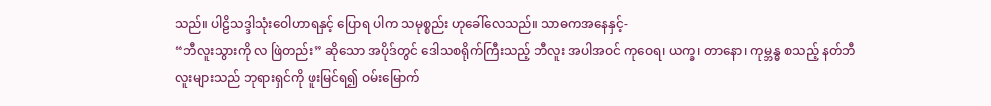သည်။ ပါဠိသဒ္ဒါသုံးဝေါဟာရနှင့် ပြောရ ပါက သမုစ္စည်း ဟုခေါ်လေသည်။ သာဓကအနေနှင့်-
“ဘီလူးသွားကို လ ဖြဲတည်း” ဆိုသော အပိုဒ်တွင် ဒေါသစရိုက်ကြီးသည့် ဘီလူး အပါအဝင် ကုဝေရ၊ ယက္ခ၊ တာနော၊ ကုမ္ဘန္ဓ စသည့် နတ်ဘီလူးများသည် ဘုရားရှင်ကို ဖူးမြင်ရ၍ ဝမ်းမြောက်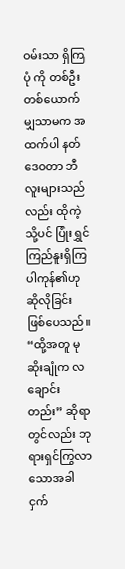ဝမ်းသာ ရှိကြပုံ ကို တစ်ဦးတစ်ယောက်မျှသာမက အထက်ပါ နတ် ဒေဝတာ ဘီလူးများသည်လည်း ထိုကဲ့သို့ပင် ပြုံးရွှင် ကြည်နူးရှိကြပါကုန်၏ဟု ဆိုလိုခြင်း ဖြစ်ပေသည်။
“ထို့အတူ မုဆိုးချုံက လချောင်းတည်း” ဆိုရာ တွင်လည်း ဘုရားရှင်ကြွလာသောအခါ ငှက်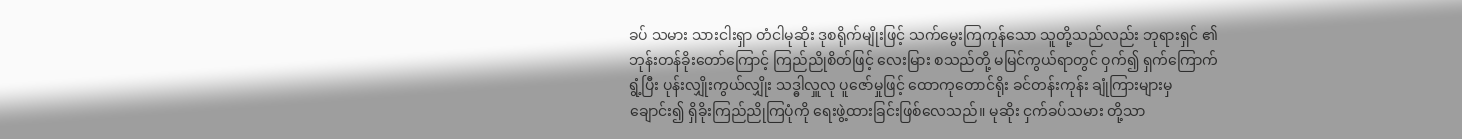ခပ် သမား သားငါးရှာ တံငါမုဆိုး ဒုစရိုက်မျိုးဖြင့် သက်မွေးကြကုန်သော သူတို့သည်လည်း ဘုရားရှင် ၏ ဘုန်းတန်ခိုးတော်ကြောင့် ကြည်ညိုစိတ်ဖြင့် လေးမြား စသည်တို့ မမြင်ကွယ်ရာတွင် ဝှက်၍ ရှက်ကြောက်ရွံ့ပြီး ပုန်းလျှိုးကွယ်လျှိုး သဒ္ဓါလှူလု ပူဇော်မှုဖြင့် ထောကုတောင်ရိုး ခင်တန်းကုန်း ချုံကြားများမှချောင်း၍ ရှိခိုးကြည်ညိုကြပုံကို ရေးဖွဲ့ထားခြင်းဖြစ်လေသည်။ မုဆိုး ငှက်ခပ်သမား တို့သာ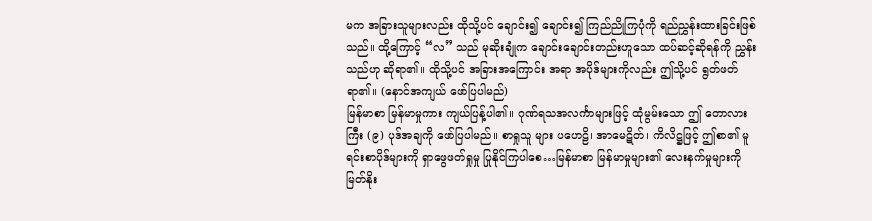မက အခြားသူများလည်း ထိုသို့ပင် ချောင်း၍ ချောင်း၍ ကြည်ညိုကြပုံကို ရည်ညွှန်းထားခြင်းဖြစ် သည်။ ထို့ကြောင့် “လ” သည် မုဆိုးချုံက ချောင်းချောင်းတည်းဟူသော ထပ်ဆင့်ဆိုရန်ကို ညွှန်းသည်ဟု ဆိုရာ၏။ ထိုသို့ပင် အခြားအကြောင်း အရာ အပိုဒ်များကိုလည်း ဤသို့ပင် ရွတ်ဖတ်ရာ၏။ (နောင်အကျယ် ဖော်ပြပါမည်)
မြန်မာစာ မြန်မာမှုကား ကျယ်ပြန့်ပါ၏။ ဂုဏ်ရသအလင်္ကာများဖြင့် ထုံမွမ်းသော ဤ တောလားကြီး (၉) ပုဒ်အချကို ဖော်ပြပါမည်။ စာရှုသူ များ ပဟေဠိ၊ အာမေဋိတ်၊ ကိလိဋ္ဌဖြင့် ဤစာ၏ မူရင်းစာပိုဒ်များကို ရှာဖွေဖတ်ရှုမှု ပြုနိုင်ကြပါစေ…မြန်မာစာ မြန်မာမှုများ၏ လေးနက်မှုများကို မြတ်နိုး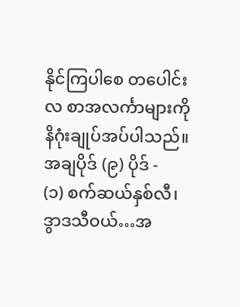နိုင်ကြပါစေ တပေါင်းလ စာအလင်္ကာများကို နိဂုံးချုပ်အပ်ပါသည်။
အချပိုဒ် (၉) ပိုဒ် -
(၁) စက်ဆယ်နှစ်လီ၊ ဒွာဒသီဝယ်…အ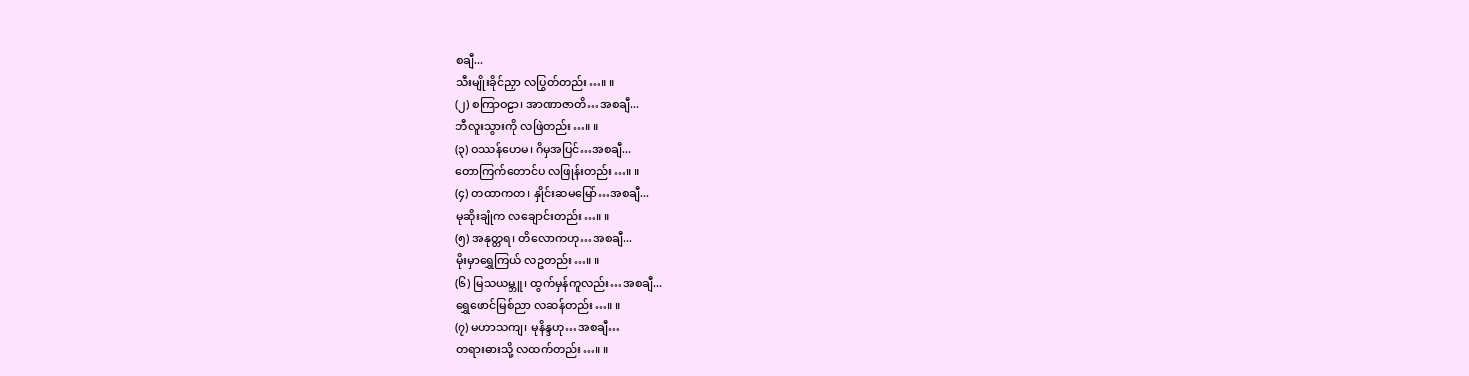စချီ...
သီးမျိုးခိုင်ညှာ လပြွတ်တည်း…။ ။
(၂) စကြာဝဠာ၊ အာဏာဇာတိ…အစချီ...
ဘီလူးသွားကို လဖြဲတည်း…။ ။
(၃) ဝဿန်ဟေမ၊ ဂိမှအပြင်…အစချီ...
တောကြက်တောင်ပ လဖြုန်းတည်း…။ ။
(၄) တထာကတ၊ နှိုင်းဆမမြော်…အစချီ...
မုဆိုးချုံက လချောင်းတည်း…။ ။
(၅) အနုတ္တရ၊ တိလောကဟု…အစချီ...
မိုးမှာရွှေကြယ် လဥတည်း…။ ။
(၆) မြသယမ္ဘူ၊ ထွက်မှန်ကူလည်း…အစချီ...
ရွှေဖောင်မြစ်ညာ လဆန်တည်း…။ ။
(၇) မဟာသကျ၊ မုနိန္ဒဟု…အစချီ…
တရားဓားသို့ လထက်တည်း…။ ။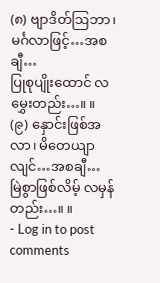(၈) ဗျာဒိတ်ဩဘာ၊ မင်္ဂလာဖြင့်…အစချီ…
ပြုစုပျိုးထောင် လမွှေးတည်း…။ ။
(၉) နှောင်းဖြစ်အလာ၊ မိတေယျာလျင်…အစချီ…
မြဲစွာဖြစ်လိမ့် လမှန်တည်း…။ ။
- Log in to post comments